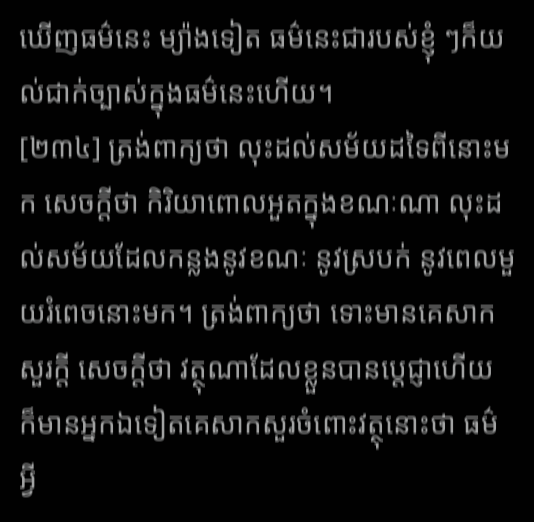ឃើញធម៌នេះ ម្យ៉ាងទៀត ធម៌នេះជារបស់ខ្ញុំ ៗក៏យល់ជាក់ច្បាស់ក្នុងធម៌នេះហើយ។
[២៣៤] ត្រង់ពាក្យថា លុះដល់សម័យដទៃពីនោះមក សេចក្តីថា កិរិយាពោលអួតក្នុងខណៈណា លុះដល់សម័យដែលកន្លងនូវខណៈ នូវស្របក់ នូវពេលមួយរំពេចនោះមក។ ត្រង់ពាក្យថា ទោះមានគេសាកសួរក្តី សេចក្តីថា វត្ថុណាដែលខ្លួនបានប្តេជ្ញាហើយ ក៏មានអ្នកឯទៀតគេសាកសួរចំពោះវត្ថុនោះថា ធម៌អ្វី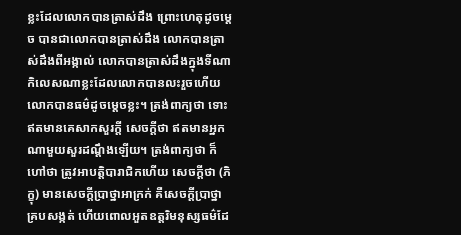ខ្លះដែលលោកបានត្រាស់ដឹង ព្រោះហេតុដូចម្តេច បានជាលោកបានត្រាស់ដឹង លោកបានត្រាស់ដឹងពីអង្កាល់ លោកបានត្រាស់ដឹងក្នុងទីណា កិលេសណាខ្លះដែលលោកបានលះរួចហើយ លោកបានធម៌ដូចម្តេចខ្លះ។ ត្រង់ពាក្យថា ទោះឥតមានគេសាកសួរក្តី សេចក្តីថា ឥតមានអ្នកណាមួយសួរដណ្តឹងឡើយ។ ត្រង់ពាក្យថា ក៏ហៅថា ត្រូវអាបត្តិបារាជិកហើយ សេចក្តីថា (ភិក្ខុ) មានសេចក្តីប្រាថ្នាអាក្រក់ គឺសេចក្តីប្រាថ្នាគ្របសង្កត់ ហើយពោលអួតឧត្តរិមនុស្សធម៌ដែ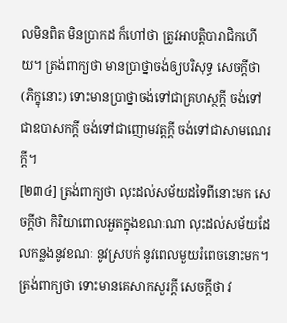លមិនពិត មិនប្រាកដ ក៏ហៅថា ត្រូវអាបត្តិបារាជិកហើយ។ ត្រង់ពាក្យថា មានប្រាថ្នាចង់ឲ្យបរិសុទ្ធ សេចក្តីថា (ភិក្ខុនោះ) ទោះមានប្រាថ្នាចង់ទៅជាគ្រហស្ថក្តី ចង់ទៅជាឧបាសកក្តី ចង់ទៅជាញោមវត្តក្តី ចង់ទៅជាសាមណេរក្តី។
[២៣៤] ត្រង់ពាក្យថា លុះដល់សម័យដទៃពីនោះមក សេចក្តីថា កិរិយាពោលអួតក្នុងខណៈណា លុះដល់សម័យដែលកន្លងនូវខណៈ នូវស្របក់ នូវពេលមួយរំពេចនោះមក។ ត្រង់ពាក្យថា ទោះមានគេសាកសួរក្តី សេចក្តីថា វ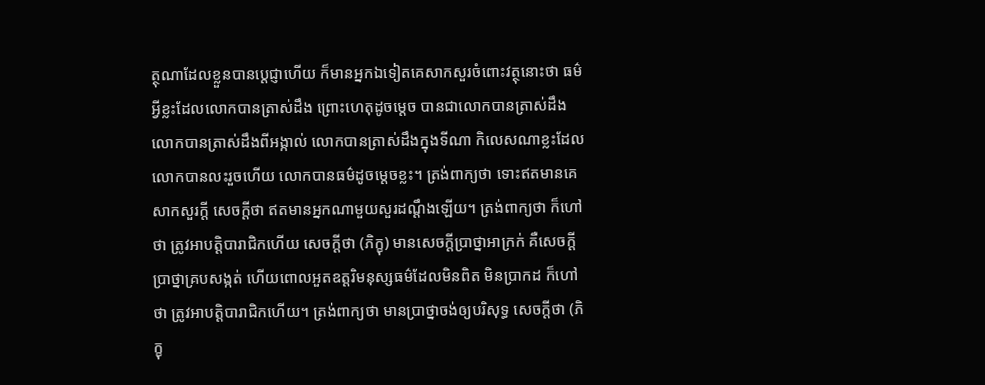ត្ថុណាដែលខ្លួនបានប្តេជ្ញាហើយ ក៏មានអ្នកឯទៀតគេសាកសួរចំពោះវត្ថុនោះថា ធម៌អ្វីខ្លះដែលលោកបានត្រាស់ដឹង ព្រោះហេតុដូចម្តេច បានជាលោកបានត្រាស់ដឹង លោកបានត្រាស់ដឹងពីអង្កាល់ លោកបានត្រាស់ដឹងក្នុងទីណា កិលេសណាខ្លះដែលលោកបានលះរួចហើយ លោកបានធម៌ដូចម្តេចខ្លះ។ ត្រង់ពាក្យថា ទោះឥតមានគេសាកសួរក្តី សេចក្តីថា ឥតមានអ្នកណាមួយសួរដណ្តឹងឡើយ។ ត្រង់ពាក្យថា ក៏ហៅថា ត្រូវអាបត្តិបារាជិកហើយ សេចក្តីថា (ភិក្ខុ) មានសេចក្តីប្រាថ្នាអាក្រក់ គឺសេចក្តីប្រាថ្នាគ្របសង្កត់ ហើយពោលអួតឧត្តរិមនុស្សធម៌ដែលមិនពិត មិនប្រាកដ ក៏ហៅថា ត្រូវអាបត្តិបារាជិកហើយ។ ត្រង់ពាក្យថា មានប្រាថ្នាចង់ឲ្យបរិសុទ្ធ សេចក្តីថា (ភិក្ខុ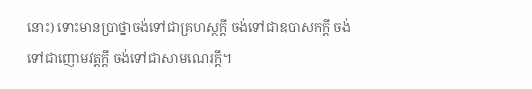នោះ) ទោះមានប្រាថ្នាចង់ទៅជាគ្រហស្ថក្តី ចង់ទៅជាឧបាសកក្តី ចង់ទៅជាញោមវត្តក្តី ចង់ទៅជាសាមណេរក្តី។